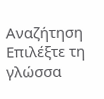Αναζήτηση
Επιλέξτε τη γλώσσα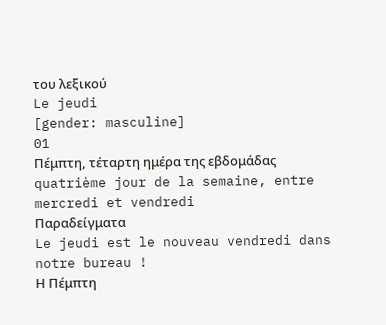του λεξικού
Le jeudi
[gender: masculine]
01
Πέμπτη, τέταρτη ημέρα της εβδομάδας
quatrième jour de la semaine, entre mercredi et vendredi
Παραδείγματα
Le jeudi est le nouveau vendredi dans notre bureau !
Η Πέμπτη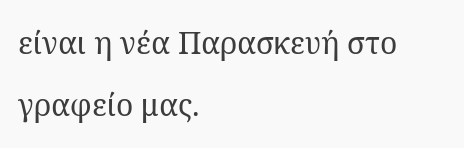είναι η νέα Παρασκευή στο γραφείο μας.